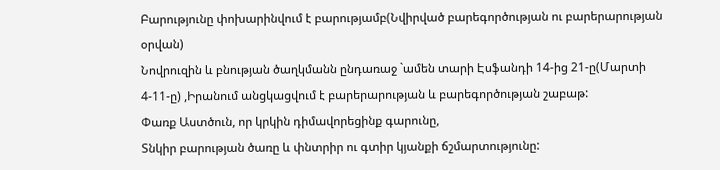Բարությունը փոխարինվում է բարությամբ(Նվիրված բարեգործության ու բարերարության օրվան)
Նովրուզին և բնության ծաղկմանն ընդառաջ `ամեն տարի Էսֆանդի 14-ից 21-ը(Մարտի 4-11-ը) ,Իրանում անցկացվում է բարերարության և բարեգործության շաբաթ:
Փառք Աստծուն, որ կրկին դիմավորեցինք գարունը,
Տնկիր բարության ծառը և փնտրիր ու գտիր կյանքի ճշմարտությունը: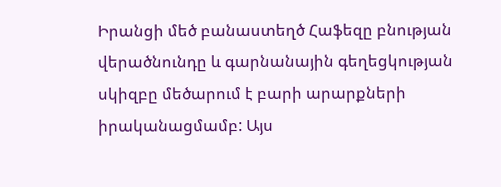Իրանցի մեծ բանաստեղծ Հաֆեզը բնության վերածնունդը և գարնանային գեղեցկության սկիզբը մեծարում է բարի արարքների իրականացմամբ: Այս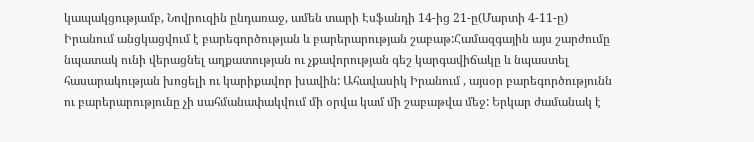կապակցությամբ, Նովրուզին ընդառաջ, ամեն տարի Էսֆանդի 14-ից 21-ը(Մարտի 4-11-ը) Իրանում անցկացվում է բարեգործության և բարերարության շաբաթ:Համազգային այս շարժումը նպատակ ունի վերացնել աղքատության ու չքավորության գեշ կարգավիճակը և նպաստել հասարակության խոցելի ու կարիքավոր խավին: Ահավասիկ Իրանում , այսօր բարեգործությունն ու բարերարությունը չի սահմանափակվում մի օրվա կամ մի շաբաթվա մեջ: Երկար ժամանակ է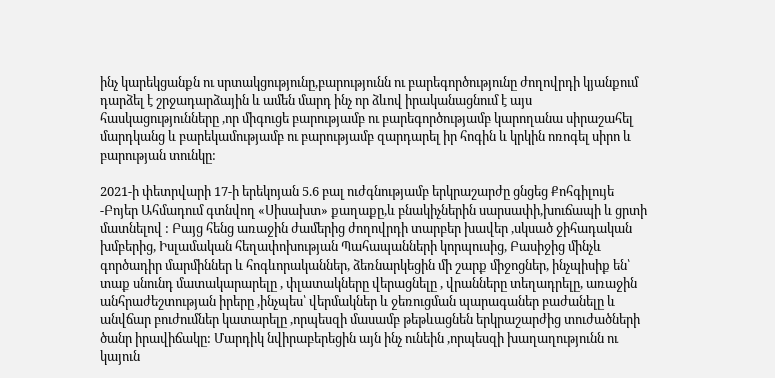ինչ կարեկցանքն ու սրտակցությունը,բարությունն ու բարեգործությունը ժողովրդի կյանքում դարձել է շրջադարձային և ամեն մարդ ինչ որ ձևով իրականացնում է այս հասկացությունները ,որ միգուցե բարությամբ ու բարեգործությամբ կարողանա սիրաշահել մարդկանց և բարեկամությամբ ու բարությամբ զարդարել իր հոգին և կրկին ոռոգել սիրո և բարության տունկը:

2021-ի փետրվարի 17-ի երեկոյան 5.6 բալ ուժգնությամբ երկրաշարժը ցնցեց Քոհգիլույե -Բոյեր Ահմադում գտնվող «Սիսախտ» քաղաքը,և բնակիչներին սարսափի,խուճապի և ցրտի մատնելով : Բայց հենց առաջին ժամերից ժողովրդի տարբեր խավեր ,սկսած ջիհադական խմբերից, Իսլամական հեղափոխության Պահապանների կորպուսից, Բասիջից մինչև գործադիր մարմիններ և հոգևորականներ, ձեռնարկեցին մի շարք միջոցներ, ինչպիսիք են՝ տաք սնունդ մատակարարելը , փլատակները վերացնելը , վրանները տեղադրելը, առաջին անհրաժեշտության իրերը ,ինչպես՝ վերմակներ և ջեռուցման պարագաներ բաժանելը և անվճար բուժումներ կատարելը ,որպեսզի մասամբ թեթևացնեն երկրաշարժից տուժածների ծանր իրավիճակը: Մարդիկ նվիրաբերեցին այն ինչ ունեին ,որպեսզի խաղաղությունն ու կայուն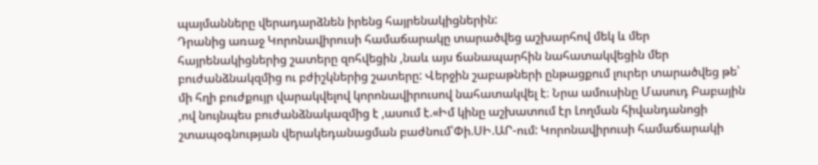պայմանները վերադարձնեն իրենց հայրենակիցներին:
Դրանից առաջ Կորոնավիրուսի համաճարակը տարածվեց աշխարհով մեկ և մեր հայրենակիցներից շատերը զոհվեցին ,նաև այս ճանապարհին նահատակվեցին մեր բուժանձնակզմից ու բժիշկներից շատերը: Վերջին շաբաթների ընթացքում լուրեր տարածվեց թե՝ մի հղի բուժքույր վարակվելով կորոնավիրուսով նահատակվել է։ Նրա ամուսինը Մասուդ Բաբային ,ով նույնպես բուժանձնակազմից է ,ասում է.«Իմ կինը աշխատում էր Լողման հիվանդանոցի շտապօգնության վերակեդանացման բաժնում՝Փի.ՍԻ.ԱՐ-ում: Կորոնավիրուսի համաճարակի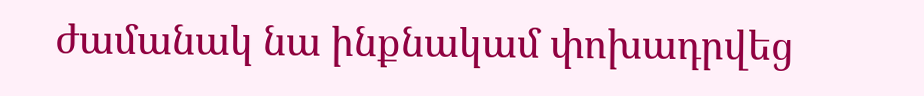ժամանակ նա ինքնակամ փոխադրվեց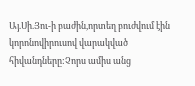Այ.Սի.Յու-ի բաժին,որտեղ բուժվում էին կորոնովիրուսով վարակված հիվանդները:Չորս ամիս անց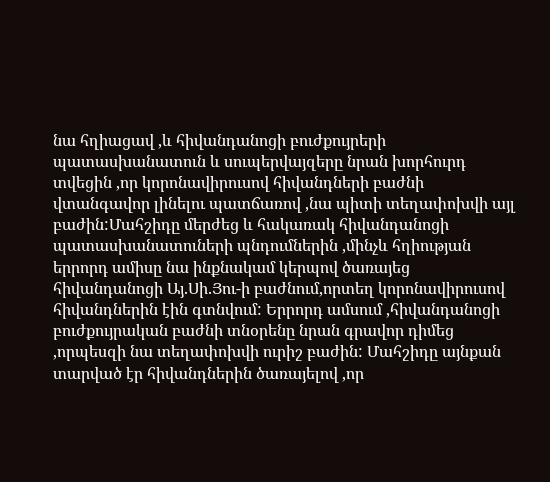նա հղիացավ ,և հիվանդանոցի բուժքույրերի պատասխանատուն և սուպերվայզերը նրան խորհուրդ տվեցին ,որ կորոնավիրուսով հիվանդների բաժնի վտանգավոր լինելու պատճառով ,նա պիտի տեղափոխվի այլ բաժին:Մահշիդը մերժեց և հակառակ հիվանդանոցի պատասխանատուների պնդումներին ,մինչև հղիության երրորդ ամիսը նա ինքնակամ կերպով ծառայեց հիվանդանոցի Այ.Սի.Յու-ի բաժնում,որտեղ կորոնավիրուսով հիվանդներին էին գտնվում: Երրորդ ամսում ,հիվանդանոցի բուժքույրական բաժնի տնօրենը նրան գրավոր դիմեց ,որպեսզի նա տեղափոխվի ուրիշ բաժին: Մահշիդը այնքան տարված էր հիվանդներին ծառայելով ,որ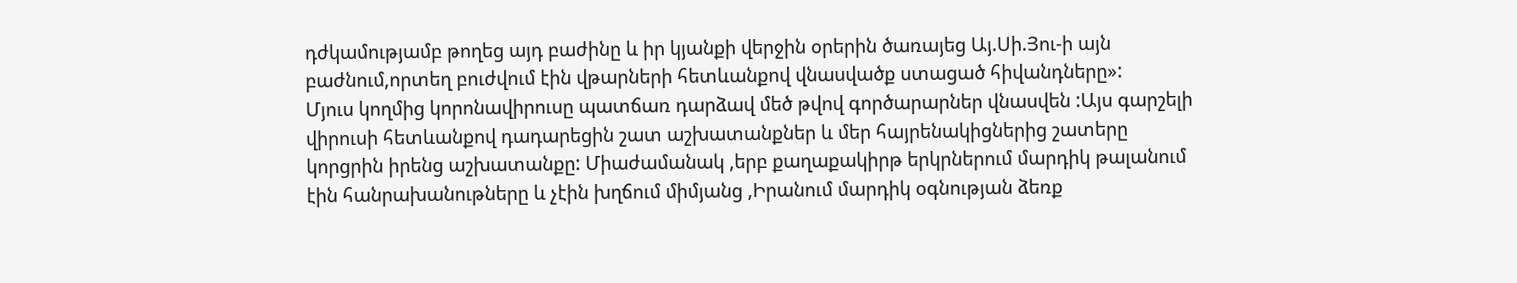դժկամությամբ թողեց այդ բաժինը և իր կյանքի վերջին օրերին ծառայեց Այ.Սի.Յու-ի այն բաժնում,որտեղ բուժվում էին վթարների հետևանքով վնասվածք ստացած հիվանդները»:
Մյուս կողմից կորոնավիրուսը պատճառ դարձավ մեծ թվով գործարարներ վնասվեն :Այս գարշելի վիրուսի հետևանքով դադարեցին շատ աշխատանքներ և մեր հայրենակիցներից շատերը կորցրին իրենց աշխատանքը: Միաժամանակ ,երբ քաղաքակիրթ երկրներում մարդիկ թալանում էին հանրախանութները և չէին խղճում միմյանց ,Իրանում մարդիկ օգնության ձեռք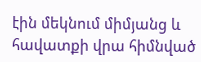էին մեկնում միմյանց և հավատքի վրա հիմնված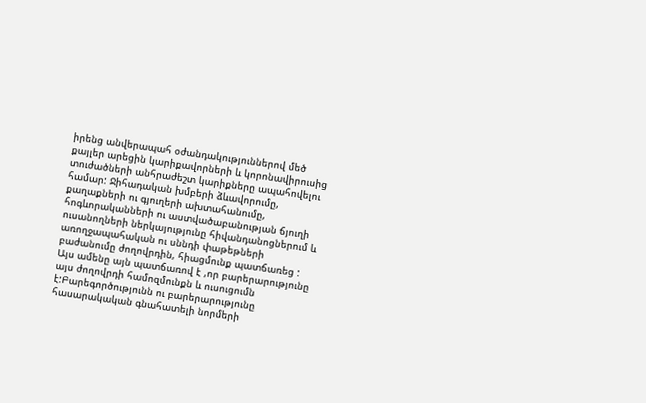իրենց անվերապահ օժանդակություններով մեծ քայլեր արեցին կարիքավորների և կորոնավիրուսից տուժածների անհրաժեշտ կարիքները ապահովելու համար: Ջիհադական խմբերի ձևավորումը, քաղաքների ու գյուղերի ախտահանումը, հոգևորականների ու աստվածաբանության ճյուղի ուսանողների ներկայությունը հիվանդանոցներում և առողջապահական ու սննդի փաթեթների բաժանումը ժողովրդին, հիացմունք պատճառեց :
Այս ամենը այն պատճառով է ,որ բարերարությունը այս ժողովրդի համոզմունքն և ուսուցումն է:Բարեգործությունն ու բարերարությունը հասարակական գնահատելի նորմերի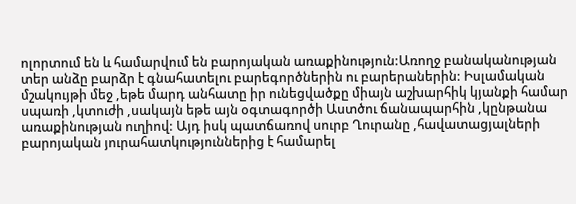ոլորտում են և համարվում են բարոյական առաքինություն:Առողջ բանականության տեր անձը բարձր է գնահատելու բարեգործներին ու բարերաներին: Իսլամական մշակույթի մեջ ,եթե մարդ անհատը իր ունեցվածքը միայն աշխարհիկ կյանքի համար սպառի ,կտուժի ,սակայն եթե այն օգտագործի Աստծու ճանապարհին ,կընթանա առաքինության ուղիով: Այդ իսկ պատճառով սուրբ Ղուրանը ,հավատացյալների բարոյական յուրահատկություններից է համարել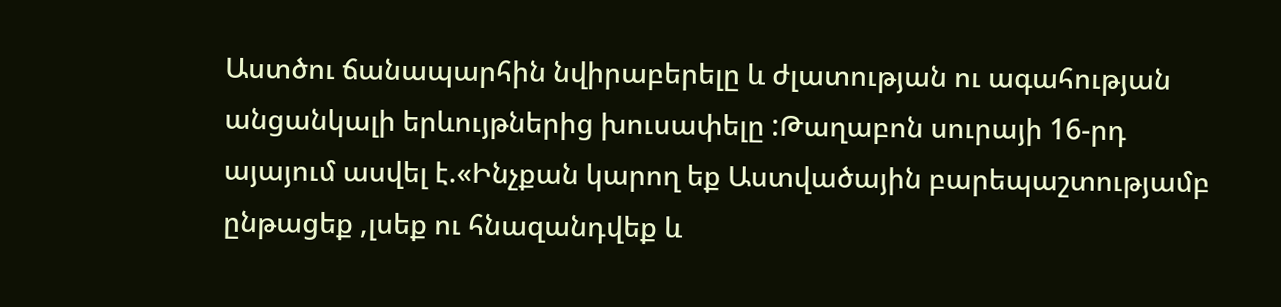Աստծու ճանապարհին նվիրաբերելը և ժլատության ու ագահության անցանկալի երևույթներից խուսափելը :Թաղաբոն սուրայի 16-րդ այայում ասվել է.«Ինչքան կարող եք Աստվածային բարեպաշտությամբ ընթացեք ,լսեք ու հնազանդվեք և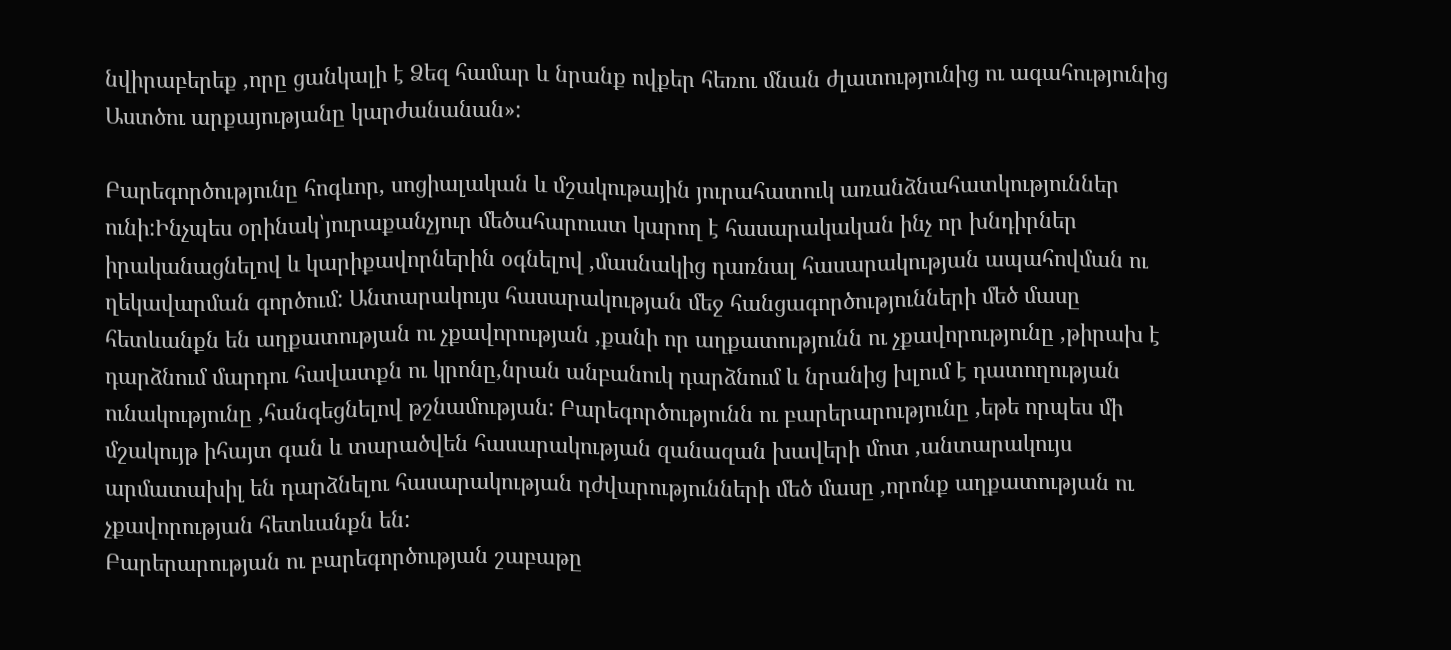նվիրաբերեք ,որը ցանկալի է Ձեզ համար և նրանք ովքեր հեռու մնան ժլատությունից ու ագահությունից Աստծու արքայությանը կարժանանան»:

Բարեգործությունը հոգևոր, սոցիալական և մշակութային յուրահատուկ առանձնահատկություններ ունի:Ինչպես օրինակ՝յուրաքանչյուր մեծահարուստ կարող է հասարակական ինչ որ խնդիրներ իրականացնելով և կարիքավորներին օգնելով ,մասնակից դառնալ հասարակության ապահովման ու ղեկավարման գործում: Անտարակույս հասարակության մեջ հանցագործությունների մեծ մասը հետևանքն են աղքատության ու չքավորության ,քանի որ աղքատությունն ու չքավորությունը ,թիրախ է դարձնում մարդու հավատքն ու կրոնը,նրան անբանուկ դարձնում և նրանից խլում է դատողության ունակությունը ,հանգեցնելով թշնամության: Բարեգործությունն ու բարերարությունը ,եթե որպես մի մշակույթ իհայտ գան և տարածվեն հասարակության զանազան խավերի մոտ ,անտարակույս արմատախիլ են դարձնելու հասարակության դժվարությունների մեծ մասը ,որոնք աղքատության ու չքավորության հետևանքն են:
Բարերարության ու բարեգործության շաբաթը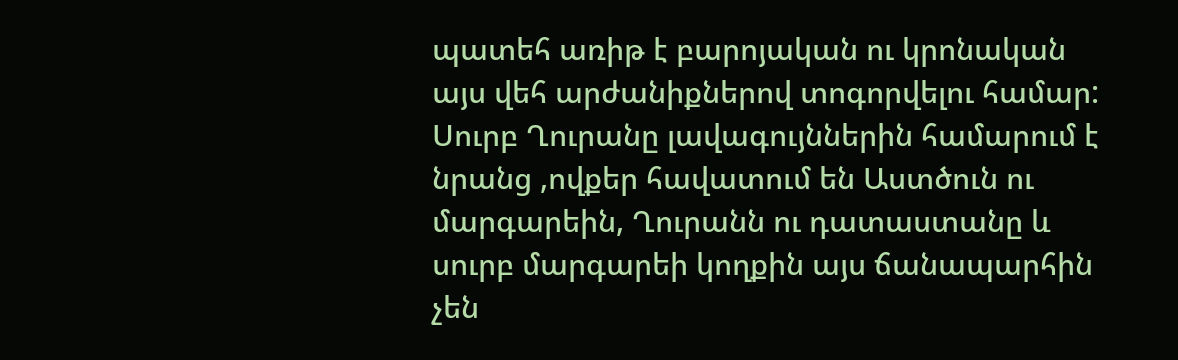պատեհ առիթ է բարոյական ու կրոնական այս վեհ արժանիքներով տոգորվելու համար: Սուրբ Ղուրանը լավագույններին համարում է նրանց ,ովքեր հավատում են Աստծուն ու մարգարեին, Ղուրանն ու դատաստանը և սուրբ մարգարեի կողքին այս ճանապարհին չեն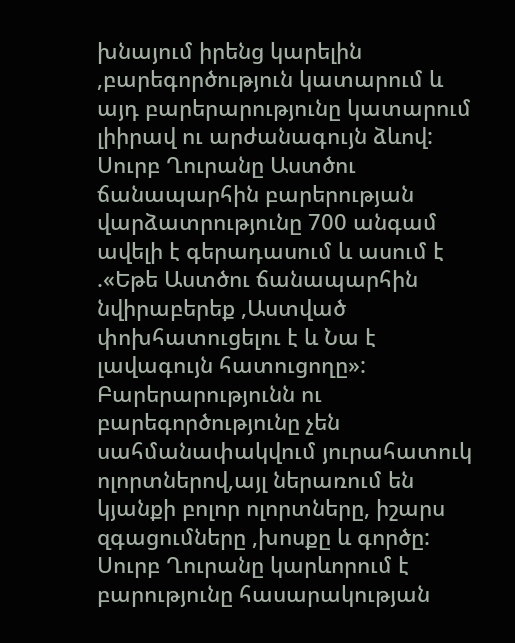խնայում իրենց կարելին ,բարեգործություն կատարում և այդ բարերարությունը կատարում լիիրավ ու արժանագույն ձևով:
Սուրբ Ղուրանը Աստծու ճանապարհին բարերության վարձատրությունը 700 անգամ ավելի է գերադասում և ասում է .«Եթե Աստծու ճանապարհին նվիրաբերեք ,Աստված փոխհատուցելու է և Նա է լավագույն հատուցողը»:
Բարերարությունն ու բարեգործությունը չեն սահմանափակվում յուրահատուկ ոլորտներով,այլ ներառում են կյանքի բոլոր ոլորտները, իշարս զգացումները ,խոսքը և գործը: Սուրբ Ղուրանը կարևորում է բարությունը հասարակության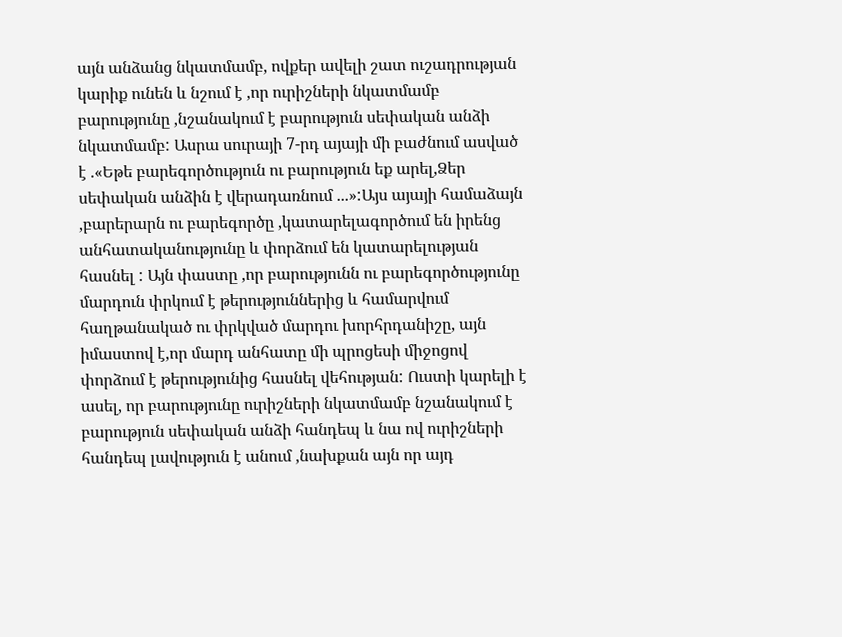այն անձանց նկատմամբ, ովքեր ավելի շատ ուշադրության կարիք ունեն և նշում է ,որ ուրիշների նկատմամբ բարությունը ,նշանակում է բարություն սեփական անձի նկատմամբ: Ասրա սուրայի 7-րդ այայի մի բաժնում ասված է .«Եթե բարեգործություն ու բարություն եք արել,Ձեր սեփական անձին է վերադառնում ...»:Այս այայի համաձայն ,բարերարն ու բարեգործը ,կատարելագործում են իրենց անհատականությունը և փորձում են կատարելության հասնել : Այն փաստը ,որ բարությունն ու բարեգործությունը մարդուն փրկում է թերություններից և համարվում հաղթանակած ու փրկված մարդու խորհրդանիշը, այն իմաստով է,որ մարդ անհատը մի պրոցեսի միջոցով փորձում է թերությունից հասնել վեհության: Ուստի կարելի է ասել, որ բարությունը ուրիշների նկատմամբ նշանակում է բարություն սեփական անձի հանդեպ և նա ով ուրիշների հանդեպ լավություն է անում ,նախքան այն որ այդ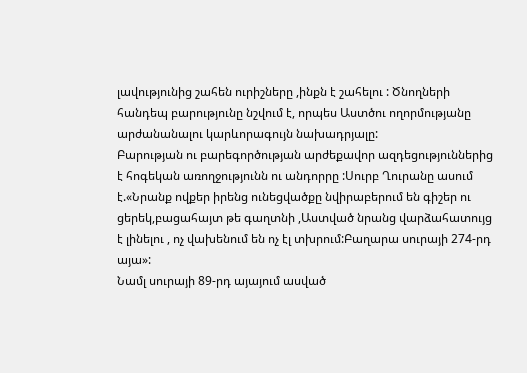լավությունից շահեն ուրիշները ,ինքն է շահելու : Ծնողների հանդեպ բարությունը նշվում է, որպես Աստծու ողորմությանը արժանանալու կարևորագույն նախադրյալը:
Բարության ու բարեգործության արժեքավոր ազդեցություններից է հոգեկան առողջությունն ու անդորրը :Սուրբ Ղուրանը ասում է.«Նրանք ովքեր իրենց ունեցվածքը նվիրաբերում են գիշեր ու ցերեկ,բացահայտ թե գաղտնի ,Աստված նրանց վարձահատույց է լինելու , ոչ վախենում են ոչ էլ տխրում:Բաղարա սուրայի 274-րդ այա»:
Նամլ սուրայի 89-րդ այայում ասված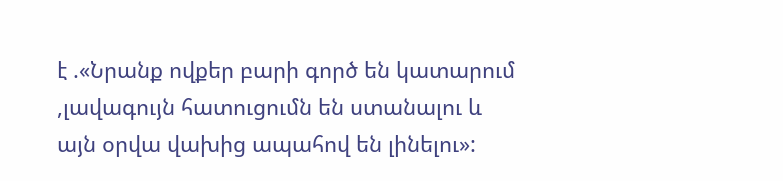է .«Նրանք ովքեր բարի գործ են կատարում ,լավագույն հատուցումն են ստանալու և այն օրվա վախից ապահով են լինելու»: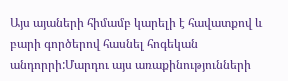Այս այաների հիմամբ կարելի է հավատքով և բարի գործերով հասնել հոգեկան անդորրի:Մարդու այս առաքինությունների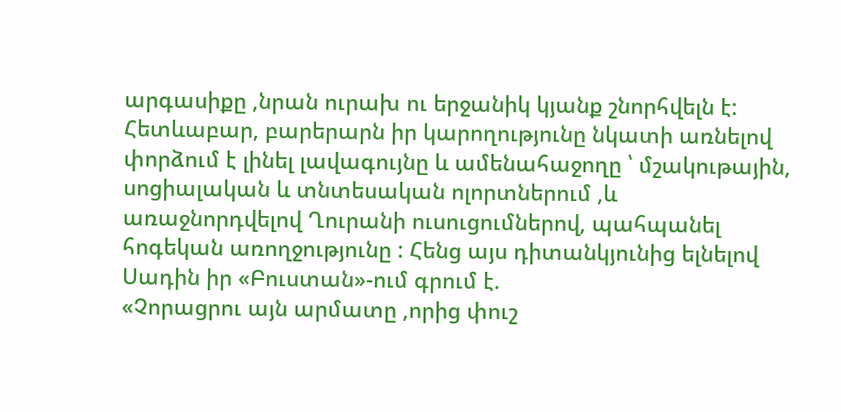արգասիքը ,նրան ուրախ ու երջանիկ կյանք շնորհվելն է: Հետևաբար, բարերարն իր կարողությունը նկատի առնելով փորձում է լինել լավագույնը և ամենահաջողը ՝ մշակութային, սոցիալական և տնտեսական ոլորտներում ,և առաջնորդվելով Ղուրանի ուսուցումներով, պահպանել հոգեկան առողջությունը : Հենց այս դիտանկյունից ելնելով Սադին իր «Բուստան»-ում գրում է.
«Չորացրու այն արմատը ,որից փուշ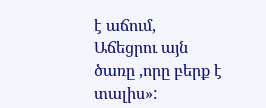է աճում,
Աճեցրու այն ծառը ,որը բերք է տալիս»: